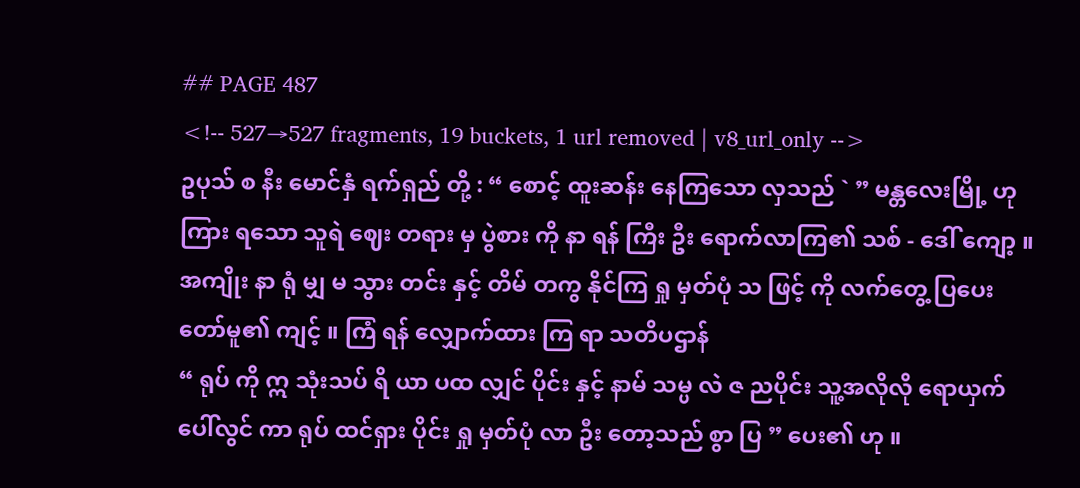## PAGE 487
<!-- 527→527 fragments, 19 buckets, 1 url removed | v8_url_only -->
ဥပုသ် စ နီး မောင်နှံ ရက်ရှည် တို့ : “ စောင့် ထူးဆန်း နေကြသော လှသည် ` ” မန္တလေးမြို့ ဟု ကြား ရသော သူရဲ ဈေး တရား မှ ပွဲစား ကို နာ ရန် ကြီး ဦး ရောက်လာကြ၏ သစ် - ဒေါ် ကျော့ ။
အကျိုး နာ ရုံ မျှ မ သွား တင်း နှင့် တိမ် တကွ နိုင်ကြ ရှု မှတ်ပုံ သ ဖြင့် ကို လက်တွေ့ ပြပေး တော်မူ၏ ကျင့် ။ ကြံ ရန် လျှောက်ထား ကြ ရာ သတိပဌာန်
“ ရုပ် ကို ဣ သုံးသပ် ရိ ယာ ပထ လျှင် ပိုင်း နှင့် နာမ် သမ္ပ လဲ ဇ ညပိုင်း သူ့အလိုလို ရောယှက် ပေါ်လွင် ကာ ရုပ် ထင်ရှား ပိုင်း ရှု မှတ်ပုံ လာ ဦး တော့သည် စွာ ပြ ” ပေး၏ ဟု ။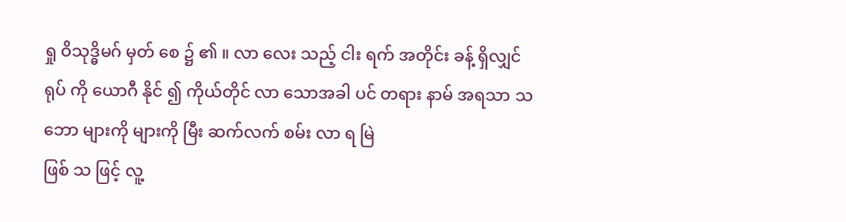ရှု ဝိသုဒ္ဓိမဂ် မှတ် စေ ၌ ၏ ။ လာ လေး သည့် ငါး ရက် အတိုင်း ခန့် ရှိလျှင် ရုပ် ကို ယောဂီ နိုင် ၍ ကိုယ်တိုင် လာ သောအခါ ပင် တရား နာမ် အရသာ သဘော များကို များကို မြီး ဆက်လက် စမ်း လာ ရ မြဲ
ဖြစ် သ ဖြင့် လူ့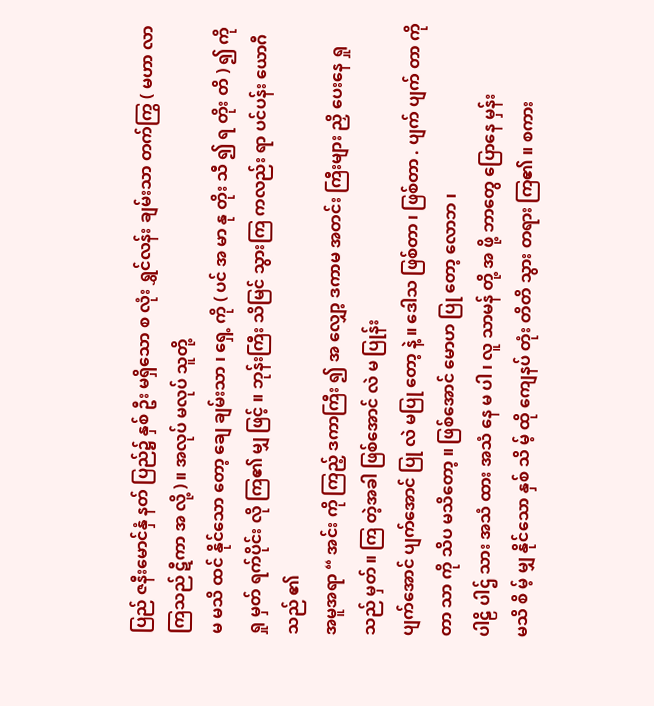ပြည် ဇနီးမောင်နှံ နတ် ပြည်၌ နှစ် ဦး မရှိသော စ လုံး ရွှင်လန်း ချမ်းသာ တက်ကြွ ( မဟာ လာကြသည် ဋီကာ အ လို့ ) ။ အလုပ် မလုပ် သူတို့
မ မသိ ထင် နိုင်သော တော့ ချေ ချမ်းသာ ၊ ရှေ့ ကို ( ပင် အ မာ နု တိုး သီ ၍ ရ တိုး တိ ) ၍ ကို ရှု မှတ် ရက်ပိုင်း လို ကြ၏ မျှ ဖြင့် ။ ဘုန်းကြီး သိမြင် သွားကြ ကလည်း ရာ ပင်ပန်း ယောဂီ သည် ၏
အမူအရာ “ အင်း ကို ကြည့် ဒကာကြီး ၍ အ လျှော့ ဒကာမ အတင်း ကြီးများ ညှိ ပေးနေ ရှု သည် မှတ် ။ ကြ တဲ့အခါ ဖြစ်အောင် လဲ မ ပြုန်း
ပျက်အောင် ပျက်အောင် ပြု လဲ မပြု တော့ နဲ့ ။ ဒေါသ ဖြစ်တာ ၊ ဖြစ်တာ . ပျက် ပျက် တာ ကို တာ သာ ကို သိပ မသိတော့ ။ ဖြစ်အောင် မောဟ ပြု တော့ လောဘ ၊
ပါဠိ ပါဌ် သား အသံ ထား အသံ နေ မ ပါ ၊ လူ သာမန် တို့ အ ဖို့ ဘာတွေ ပြောနေ မှန်း
မသိ စိ မ့် မျှ နိုင်သော နှစ် သိ မ့် ထို ကျေနပ် တုံး တိတိ သွား တရား ကြ၏ ။ စကား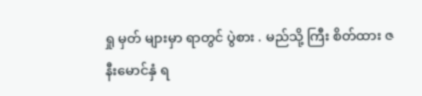ရှု မှတ် များမှာ ရာတွင် ပွဲစား . မည်သို့ ကြီး စိတ်ထား ဇနီးမောင်နှံ ရ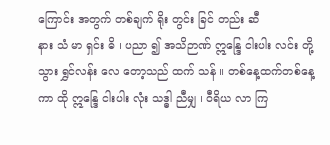ကြောင်း အတွက် တစ်ချက် ရိုး တွင်း ခြင် တည်း ဆီ
နား သံ မာ ရှင်း ဓိ ၊ ပညာ ၍ အသိဉာဏ် ဣန္ဒြေ ငါးပါး လင်း တို့ သွား ရွှင်လန်း လေ တော့သည် ထက် သန် ။ တစ်နေ့ထက်တစ်နေ့ ကာ ထို ဣန္ဒြေ ငါးပါး လုံး သဒ္ဓါ ညီမျှ ၊ ဝီရိယ လာ ကြ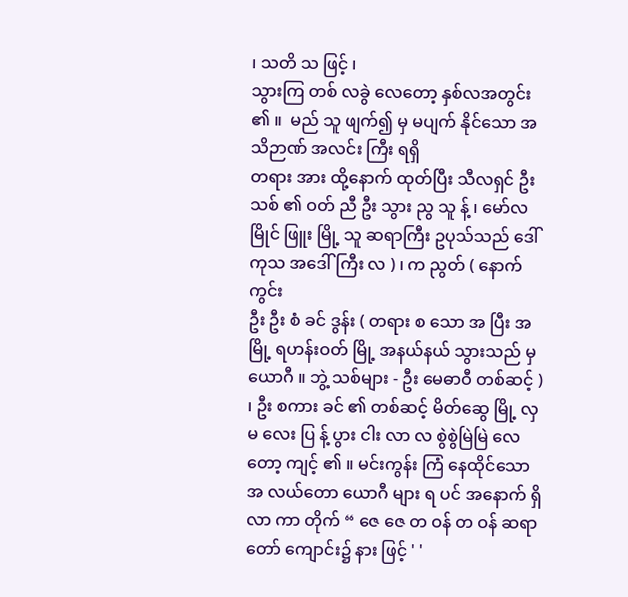၊ သတိ သ ဖြင့် ၊
သွားကြ တစ် လခွဲ လေတော့ နှစ်လအတွင်း ၏ ။  မည် သူ ဖျက်၍ မှ မပျက် နိုင်သော အသိဉာဏ် အလင်း ကြီး ရရှိ
တရား အား ထို့နောက် ထုတ်ပြီး သီလရှင် ဦး သစ် ၏ ဝတ် ညီ ဦး သွား ညွ သူ န့် ၊ မော်လမြိုင် ဖြူး မြို့ သူ ဆရာကြီး ဥပုသ်သည် ဒေါ် ကုသ အဒေါ်ကြီး လ ) ၊ က ညွတ် ( နောက် ကွင်း
ဦး ဦး စံ ခင် ဒွန်း ( တရား စ သော အ ပြီး အ မြို့ ရဟန်းဝတ် မြို့ အနယ်နယ် သွားသည် မှ ယောဂီ ။ ဘွဲ့ သစ်များ - ဦး မေဓာဝီ တစ်ဆင့် ) ၊ ဦး စကား ခင် ၏ တစ်ဆင့် မိတ်ဆွေ မြို့ လှ
မ လေး ပြ န့် ပွား ငါး လာ လ စွဲစွဲမြဲမြဲ လေတော့ ကျင့် ၏ ။ မင်းကွန်း ကြံ နေထိုင်သော အ လယ်တော ယောဂီ များ ရ ပင် အနောက် ရှိလာ ကာ တိုက် “ ဇေ ဇေ တ ဝန် တ ဝန် ဆရာတော် ကျောင်း၌ နား ဖြင့် ' '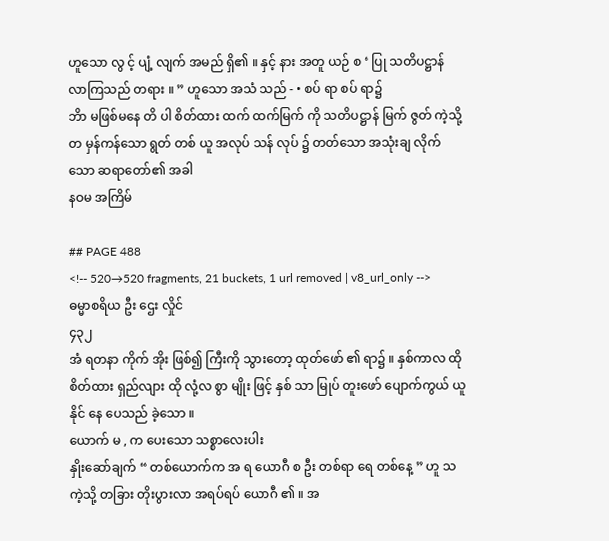ဟူသော လွ င့် ပျံ့ လျက် အမည် ရှိ၏ ။ နှင့် နား အတူ ယဉ် စ ‘ ပြု သတိပဋ္ဌာန် လာကြသည် တရား ။ ” ဟူသော အသံ သည် - • စပ် ရာ စပ် ရာ၌
ဘိာ မဖြစ်မနေ တိ ပါ စိတ်ထား ထက် ထက်မြက် ကို သတိပဋ္ဌာန် မြက် ဇွတ် ကဲ့သို့ တ မှန်ကန်သော ရွတ် တစ် ယူ အလုပ် သန် လုပ် ၌ တတ်သော အသုံးချ လိုက်သော ဆရာတော်၏ အခါ
နဝမ အကြိမ်

## PAGE 488
<!-- 520→520 fragments, 21 buckets, 1 url removed | v8_url_only -->
ဓမ္မာစရိယ ဦး ဌေး လှိုင်
၄၃၂
အံ ရတနာ ကိုက် အိုး ဖြစ်၍ ကြီးကို သွားတော့ ထုတ်ဖော် ၏ ရာ၌ ။ နှစ်ကာလ ထို စိတ်ထား ရှည်လျား ထို လုံ့လ စွာ မျိုး ဖြင့် နှစ် သာ မြုပ် တူးဖော် ပျောက်ကွယ် ယူနိုင် နေ ပေသည် ခဲ့သော ။
ယောက် မ , က ပေးသော သစ္စာလေးပါး
နှိုးဆော်ချက် “ တစ်ယောက်က အ ရ ယောဂီ စ ဦး တစ်ရာ ရေ တစ်နေ့ ” ဟူ သကဲ့သို့ တခြား တိုးပွားလာ အရပ်ရပ် ယောဂီ ၏ ။ အ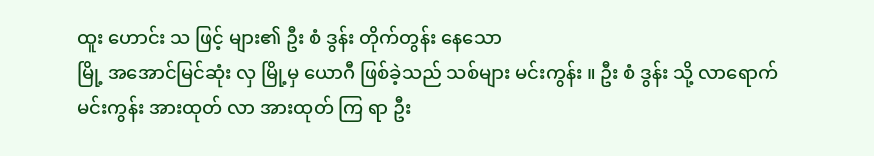ထူး ဟောင်း သ ဖြင့် များ၏ ဦး စံ ဒွန်း တိုက်တွန်း နေသော
မြို့ အအောင်မြင်ဆုံး လှ မြို့မှ ယောဂီ ဖြစ်ခဲ့သည် သစ်များ မင်းကွန်း ။ ဦး စံ ဒွန်း သို့ လာရောက် မင်းကွန်း အားထုတ် လာ အားထုတ် ကြ ရာ ဦး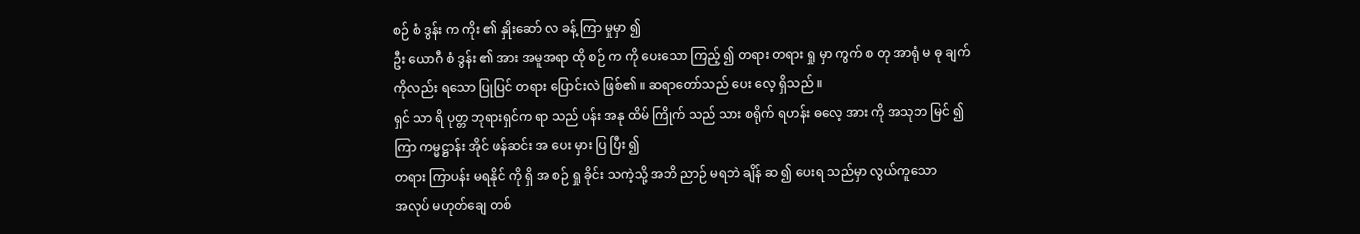စဉ် စံ ဒွန်း က ကိုး ၏ နှိုးဆော် လ ခန့် ကြာ မှုမှာ ၍
ဦး ယောဂီ စံ ဒွန်း ၏ အား အမူအရာ ထို စဉ် က ကို ပေးသော ကြည့် ၍ တရား တရား ရှု မှာ ကွက် စ တု အာရုံ မ ဓု ချက် ကိုလည်း ရသော ပြုပြင် တရား ပြောင်းလဲ ဖြစ်၏ ။ ဆရာတော်သည် ပေး လေ့ ရှိသည် ။
ရှင် သာ ရိ ပုတ္တ ဘုရားရှင်က ရာ သည် ပန်း အနု ထိမ် ကြိုက် သည် သား စရိုက် ရဟန်း ဓလေ့ အား ကို အသုဘ မြင် ၍ ကြာ ကမ္မဋ္ဌာန်း အိုင် ဖန်ဆင်း အ ပေး မှား ပြ ပြီး ၍
တရား ကြာပန်း မရနိုင် ကို ရှိ အ စဉ် ရှု ခိုင်း သကဲ့သို့ အဘိ ညာဉ် မရဘဲ ချိန် ဆ ၍ ပေးရ သည်မှာ လွယ်ကူသော
အလုပ် မဟုတ်ချေ တစ်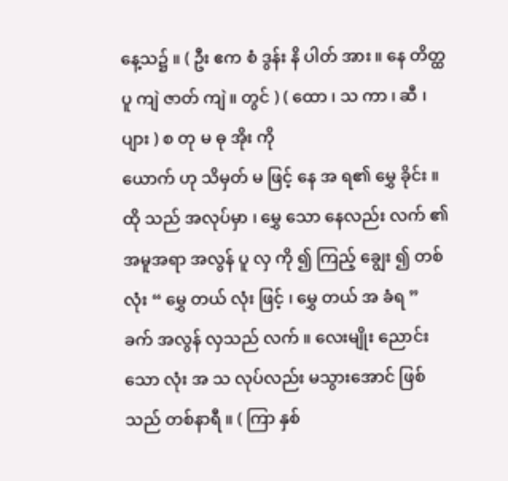နေ့သ၌ ။ ( ဦး ဧက စံ ဒွန်း နိ ပါတ် အား ။ နေ တိတ္ထ ပူ ကျဲ ဇာတ် ကျဲ ။ တွင် ) ( ထော ၊ သ ကာ ၊ ဆီ ၊ ပျား ) စ တု မ ဓု အိုး ကို
ယောက် ဟု သိမှတ် မ ဖြင့် နေ အ ရ၏ မွှေ ခိုင်း ။ ထို သည် အလုပ်မှာ ၊ မွှေ သော နေလည်း လက် ၏ အမူအရာ အလွန် ပူ လှ ကို ၍ ကြည့် ချွေး ၍ တစ်လုံး “ မွှေ တယ် လုံး ဖြင့် ၊ မွှေ တယ် အ ခံရ ”
ခက် အလွန် လှသည် လက် ။ လေးမျိုး ညောင်း သော လုံး အ သ လုပ်လည်း မသွားအောင် ဖြစ်သည် တစ်နာရီ ။ ( ကြာ နှစ်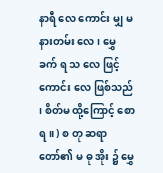နာရီ လေ ကောင်း မျှ မနားတမ်း လေ ၊ မွှေ ခက် ရ သ လေ ဖြင့်
ကောင်း လေ ဖြစ်သည် ၊ စိတ်မ ထို့ကြောင့် စောရ ။ ) စ တု ဆရာတော်၏ မ ဓု အိုး ၌ မွှေ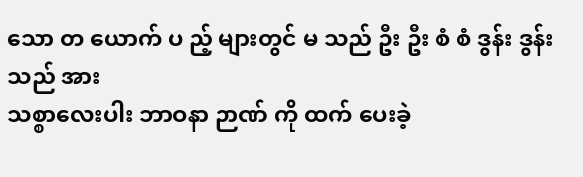သော တ ယောက် ပ ည့် များတွင် မ သည် ဦး ဦး စံ စံ ဒွန်း ဒွန်း သည် အား
သစ္စာလေးပါး ဘာဝနာ ဉာဏ် ကို ထက် ပေးခဲ့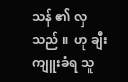သန် ၏ လှသည် ။  ဟု ချီးကျူးခံရ သူ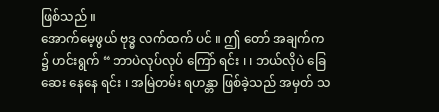ဖြစ်သည် ။
အောက်မေ့ဖွယ် ဗုဒ္ဓ လက်ထက် ပင် ။ ဤ တော် အချက်က ၌ ဟင်းရွက် “ ဘာပဲလုပ်လုပ် ကြော် ရင်း ၊ ၊ ဘယ်လိုပဲ ခြေ ဆေး နေနေ ရင်း ၊ အမြဲတမ်း ရဟန္တာ ဖြစ်ခဲ့သည် အမှတ် သ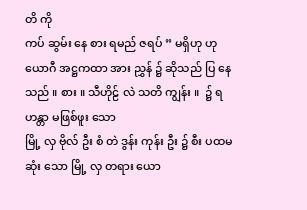တိ ကို
ကပ် ဆွမ်း နေ စား ရမည် ဇရပ် ” မရှိဟု ဟု ယောဂီ အဋ္ဌကထာ အား ညွှန် ၌ ဆိုသည် ပြ နေသည် ။ စား ။ သီဟိုဠ် လဲ သတိ ကျွန်း ။  ၌ ရဟန္တာ မဖြစ်ဖူး သော
မြို့ လှ ဗိုလ် ဦး စံ တဲ ဒွန်း ကုန်း ဦး ၌ စီး ပထမဆုံး သော မြို့ လှ တရား ယော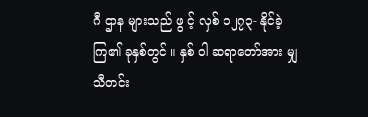ဂီ ဌာန များသည် ဖွ င့် လှစ် ၁၂၇၃- နိုင်ခဲ့ ကြ၏ ခုနှစ်တွင် ။ နှစ် ဝါ ဆရာတော်အား မျှ သီတင်း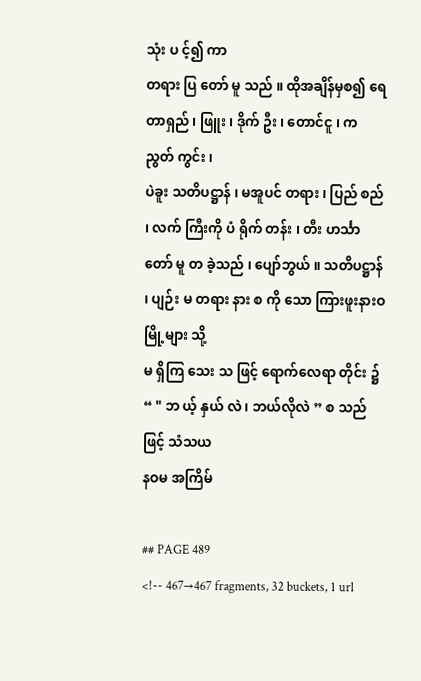သုံး ပ င့်၍ ကာ
တရား ပြ တော် မူ သည် ။ ထိုအချိန်မှစ၍ ရေတာရှည် ၊ ဖြူး ၊ ဒိုက် ဦး ၊ တောင်ငူ ၊ က ညွတ် ကွင်း ၊
ပဲခူး သတိပဋ္ဌာန် ၊ မအူပင် တရား ၊ ပြည် စည် ၊ လက် ကြီးကို ပံ ရိုက် တန်း ၊ တီး ဟင်္သာ တော် မူ တ ခဲ့သည် ၊ ပျော်ဘွယ် ။ သတိပဋ္ဌာန် ၊ ပျဉ်း မ တရား နား စ ကို သော ကြားဖူးနားဝ မြို့များ သို့
မ ရှိကြ သေး သ ဖြင့် ရောက်လေရာ တိုင်း ၌ “ " ဘ ယ့် နှယ် လဲ ၊ ဘယ်လိုလဲ ” စ သည် ဖြင့် သံသယ
နဝမ အကြိမ်

## PAGE 489
<!-- 467→467 fragments, 32 buckets, 1 url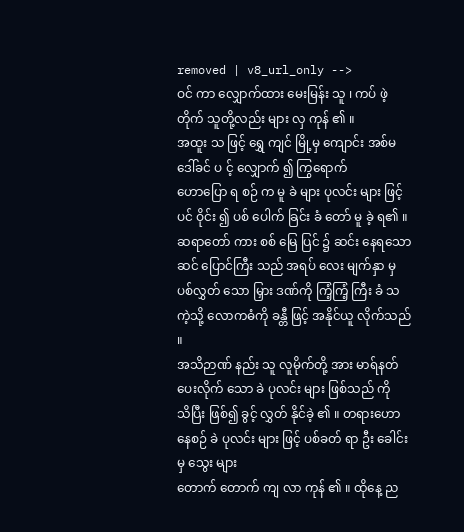removed | v8_url_only -->
ဝင် ကာ လျှောက်ထား မေးမြန်း သူ ၊ ကပ် ဖဲ့ တိုက် သူတို့လည်း များ လှ ကုန် ၏ ။
အထူး သ ဖြင့် ရွှေ ကျင် မြို့မှ ကျောင်း အစ်မ ဒေါ်ခင် ပ င့် လျှောက် ၍ ကြွရောက်
ဟောပြော ရ စဉ် က မူ ခဲ များ ပုလင်း များ ဖြင့် ပင် ဝိုင်း ၍ ပစ် ပေါက် ခြင်း ခံ တော် မူ ခဲ့ ရ၏ ။
ဆရာတော် ကား စစ် မြေ ပြင် ၌ ဆင်း နေရသော ဆင် ပြောင်ကြီး သည် အရပ် လေး မျက်နှာ မှ
ပစ်လွှတ် သော မြှား ဒဏ်ကို ကြံ့ကြံ့ ကြီး ခံ သကဲ့သို့ လောကဓံကို ခန္တီ ဖြင့် အနိုင်ယူ လိုက်သည် ။
အသိဉာဏ် နည်း သူ လူမိုက်တို့ အား မာရ်နတ် ပေးလိုက် သော ခဲ ပုလင်း များ ဖြစ်သည် ကို
သိပြီး ဖြစ်၍ ခွင့် လွှတ် နိုင်ခဲ့ ၏ ။ တရားဟော နေစဉ် ခဲ ပုလင်း များ ဖြင့် ပစ်ခတ် ရာ ဦး ခေါင်း မှ သွေး များ
တောက် တောက် ကျ လာ ကုန် ၏ ။ ထိုနေ့ ည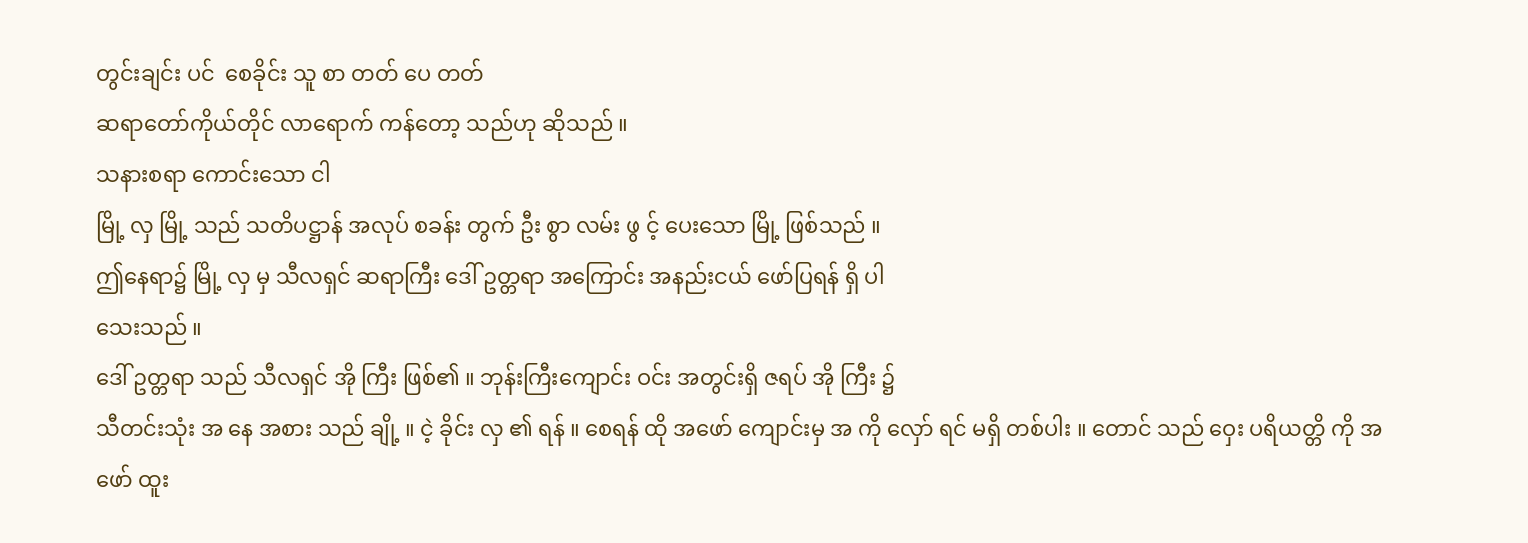တွင်းချင်း ပင်  စေခိုင်း သူ စာ တတ် ပေ တတ်
ဆရာတော်ကိုယ်တိုင် လာရောက် ကန်တော့ သည်ဟု ဆိုသည် ။
သနားစရာ ကောင်းသော ငါ
မြို့ လှ မြို့ သည် သတိပဋ္ဌာန် အလုပ် စခန်း တွက် ဦး စွာ လမ်း ဖွ င့် ပေးသော မြို့ ဖြစ်သည် ။
ဤနေရာ၌ မြို့ လှ မှ သီလရှင် ဆရာကြီး ဒေါ် ဥတ္တရာ အကြောင်း အနည်းငယ် ဖော်ပြရန် ရှိ ပါ
သေးသည် ။
ဒေါ် ဥတ္တရာ သည် သီလရှင် အို ကြီး ဖြစ်၏ ။ ဘုန်းကြီးကျောင်း ဝင်း အတွင်းရှိ ဇရပ် အို ကြီး ၌
သီတင်းသုံး အ နေ အစား သည် ချို့ ။ ငဲ့ ခိုင်း လှ ၏ ရန် ။ စေရန် ထို အဖော် ကျောင်းမှ အ ကို လှော် ရင် မရှိ တစ်ပါး ။ တောင် သည် ဝှေး ပရိယတ္တိ ကို အဖော် ထူး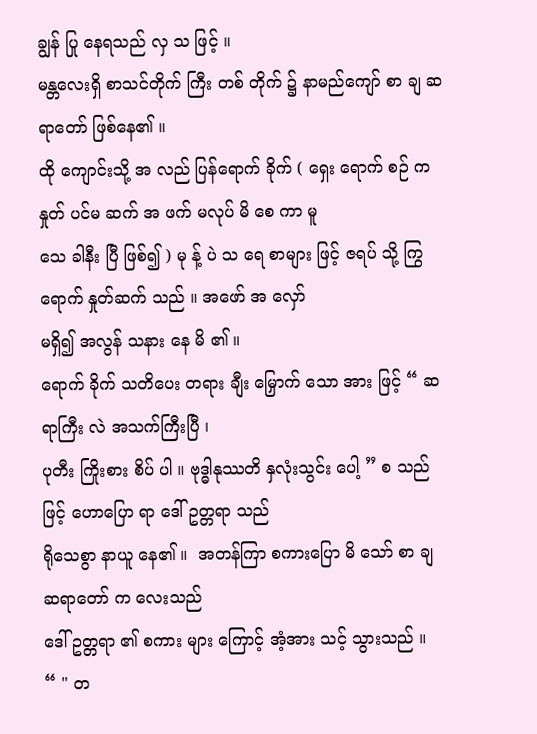ချွန် ပြု နေရသည် လှ သ ဖြင့် ။
မန္တလေးရှိ စာသင်တိုက် ကြီး တစ် တိုက် ၌ နာမည်ကျော် စာ ချ ဆရာတော် ဖြစ်နေ၏ ။
ထို ကျောင်းသို့ အ လည် ပြန်ရောက် ခိုက် ( ရှေး ရောက် စဉ် က နှုတ် ပင်မ ဆက် အ ဖက် မလုပ် မိ စေ ကာ မူ
သေ ခါနီး ပြီ ဖြစ်၍ ) မု န့် ပဲ သ ရေ စာများ ဖြင့် ဇရပ် သို့ ကြွရောက် နှုတ်ဆက် သည် ။ အဖော် အ လှော်
မရှိ၍ အလွန် သနား နေ မိ ၏ ။
ရောက် ခိုက် သတိပေး တရား ချီး မြှောက် သော အား ဖြင့် “ ဆရာကြီး လဲ အသက်ကြီးပြီ ၊
ပုတီး ကြိုးစား စိပ် ပါ ။ ဗုဒ္ဓါနုဿတိ နှလုံးသွင်း ပေါ့ ” စ သည် ဖြင့် ဟောပြော ရာ ဒေါ် ဥတ္တရာ သည်
ရိုသေစွာ နာယူ နေ၏ ။  အတန်ကြာ စကားပြော မိ သော် စာ ချ ဆရာတော် က လေးသည်
ဒေါ် ဥတ္တရာ ၏ စကား များ ကြောင့် အံ့အား သင့် သွားသည် ။
“ " တ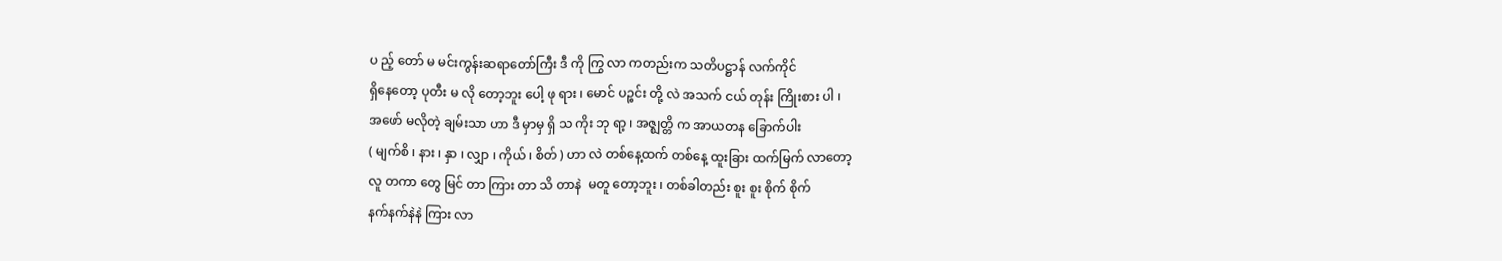ပ ည့် တော် မ မင်းကွန်းဆရာတော်ကြီး ဒီ ကို ကြွ လာ ကတည်းက သတိပဋ္ဌာန် လက်ကိုင်
ရှိနေတော့ ပုတီး မ လို တော့ဘူး ပေါ့ ဖု ရား ၊ မောင် ပဉ္စင်း တို့ လဲ အသက် ငယ် တုန်း ကြိုးစား ပါ ၊
အဖော် မလိုတဲ့ ချမ်းသာ ဟာ ဒီ မှာမှ ရှိ သ ကိုး ဘု ရာ့ ၊ အဇ္ဈတ္တိ က အာယတန ခြောက်ပါး
( မျက်စိ ၊ နား ၊ နှာ ၊ လျှာ ၊ ကိုယ် ၊ စိတ် ) ဟာ လဲ တစ်နေ့ထက် တစ်နေ့ ထူးခြား ထက်မြက် လာတော့
လူ တကာ တွေ မြင် တာ ကြား တာ သိ တာနဲ  မတူ တော့ဘူး ၊ တစ်ခါတည်း စူး စူး စိုက် စိုက်
နက်နက်နဲနဲ ကြား လာ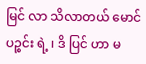မြင် လာ သိလာတယ် မောင် ပဉ္စင်း ရဲ့ ၊ ဒိ ပြင် ဟာ မ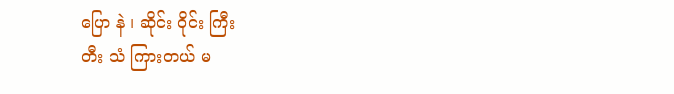ပြော နဲ ၊ ဆိုင်း ဝိုင်း ကြီး
တီး သံ ကြားတယ် မ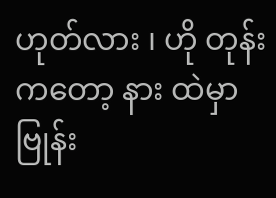ဟုတ်လား ၊ ဟို တုန်းကတော့ နား ထဲမှာ ဗြုန်း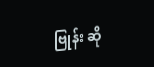ဗြုန်း ဆို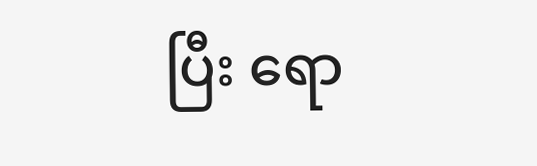ပြီး ရော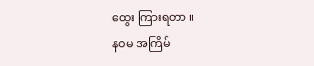ထွေး ကြားရတာ ။
နဝမ အကြိမ်